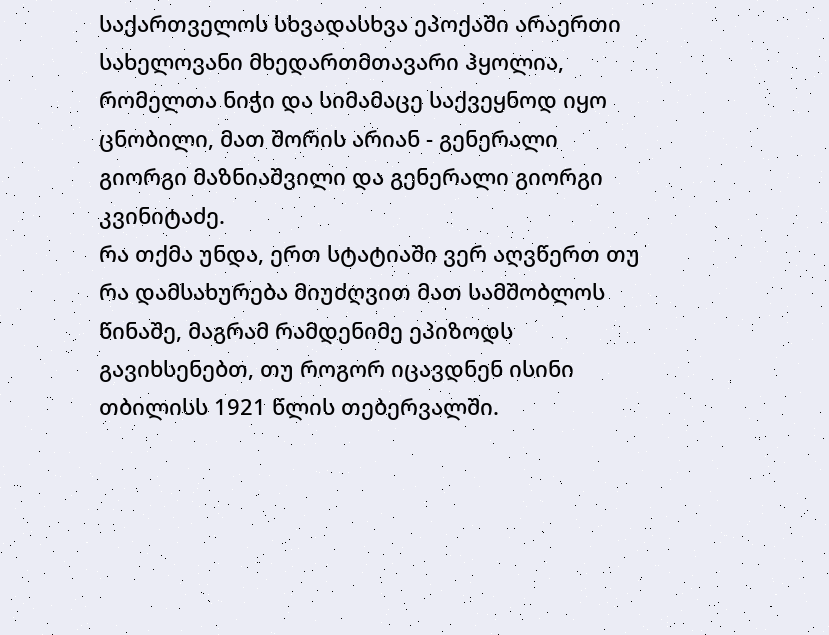საქართველოს სხვადასხვა ეპოქაში არაერთი სახელოვანი მხედართმთავარი ჰყოლია, რომელთა ნიჭი და სიმამაცე საქვეყნოდ იყო ცნობილი, მათ შორის არიან - გენერალი გიორგი მაზნიაშვილი და გენერალი გიორგი კვინიტაძე.
რა თქმა უნდა, ერთ სტატიაში ვერ აღვწერთ თუ რა დამსახურება მიუძღვით მათ სამშობლოს წინაშე, მაგრამ რამდენიმე ეპიზოდს გავიხსენებთ, თუ როგორ იცავდნენ ისინი თბილისს 1921 წლის თებერვალში.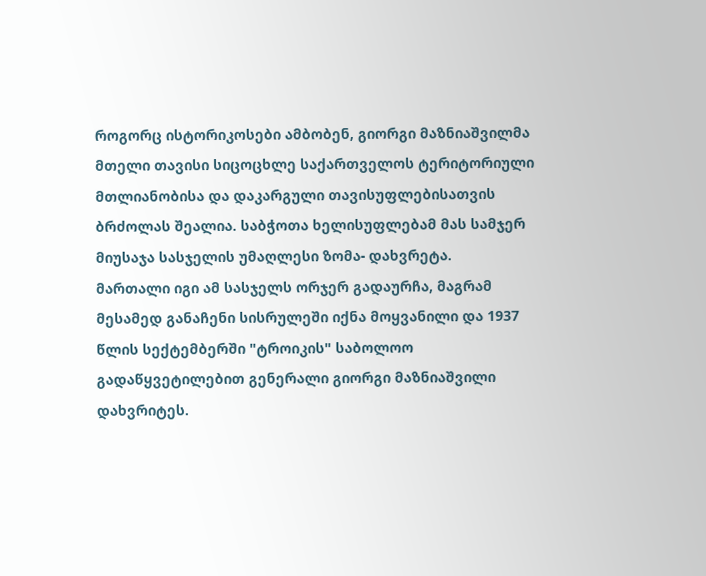როგორც ისტორიკოსები ამბობენ, გიორგი მაზნიაშვილმა მთელი თავისი სიცოცხლე საქართველოს ტერიტორიული მთლიანობისა და დაკარგული თავისუფლებისათვის ბრძოლას შეალია. საბჭოთა ხელისუფლებამ მას სამჯერ მიუსაჯა სასჯელის უმაღლესი ზომა- დახვრეტა.
მართალი იგი ამ სასჯელს ორჯერ გადაურჩა, მაგრამ მესამედ განაჩენი სისრულეში იქნა მოყვანილი და 1937 წლის სექტემბერში "ტროიკის" საბოლოო გადაწყვეტილებით გენერალი გიორგი მაზნიაშვილი დახვრიტეს.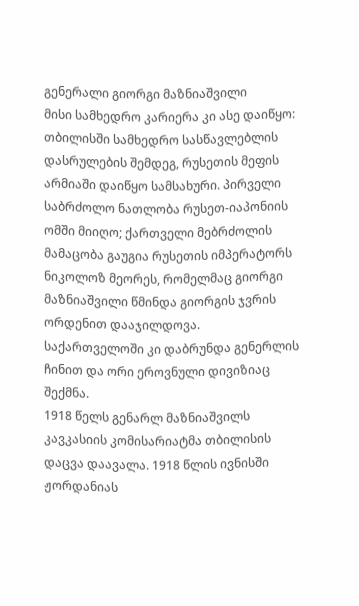გენერალი გიორგი მაზნიაშვილი
მისი სამხედრო კარიერა კი ასე დაიწყო: თბილისში სამხედრო სასწავლებლის დასრულების შემდეგ, რუსეთის მეფის არმიაში დაიწყო სამსახური. პირველი საბრძოლო ნათლობა რუსეთ-იაპონიის ომში მიიღო; ქართველი მებრძოლის მამაცობა გაუგია რუსეთის იმპერატორს ნიკოლოზ მეორეს, რომელმაც გიორგი მაზნიაშვილი წმინდა გიორგის ჯვრის ორდენით დააჯილდოვა.
საქართველოში კი დაბრუნდა გენერლის ჩინით და ორი ეროვნული დივიზიაც შექმნა.
1918 წელს გენარლ მაზნიაშვილს კავკასიის კომისარიატმა თბილისის დაცვა დაავალა. 1918 წლის ივნისში ჟორდანიას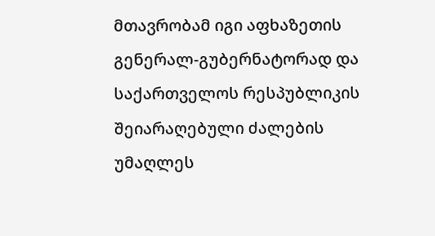მთავრობამ იგი აფხაზეთის გენერალ-გუბერნატორად და საქართველოს რესპუბლიკის შეიარაღებული ძალების უმაღლეს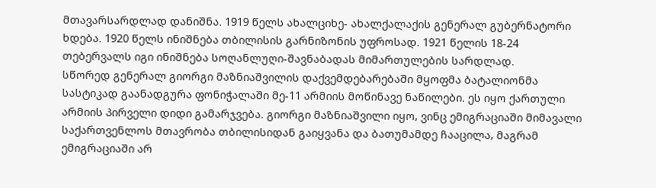მთავარსარდლად დანიშნა. 1919 წელს ახალციხე- ახალქალაქის გენერალ გუბერნატორი ხდება. 1920 წელს ინიშნება თბილისის გარნიზონის უფროსად. 1921 წელის 18-24 თებერვალს იგი ინიშნება სოღანლუღი-შავნაბადას მიმართულების სარდლად.
სწორედ გენერალ გიორგი მაზნიაშვილის დაქვემდებარებაში მყოფმა ბატალიონმა სასტიკად გაანადგურა ფონიჭალაში მე-11 არმიის მოწინავე ნაწილები. ეს იყო ქართული არმიის პირველი დიდი გამარჯვება. გიორგი მაზნიაშვილი იყო, ვინც ემიგრაციაში მიმავალი საქართვენლოს მთავრობა თბილისიდან გაიყვანა და ბათუმამდე ჩააცილა, მაგრამ ემიგრაციაში არ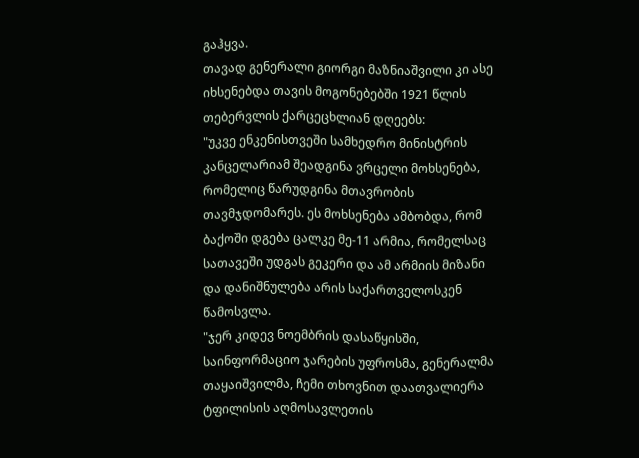გაჰყვა.
თავად გენერალი გიორგი მაზნიაშვილი კი ასე იხსენებდა თავის მოგონებებში 1921 წლის თებერვლის ქარცეცხლიან დღეებს:
"უკვე ენკენისთვეში სამხედრო მინისტრის კანცელარიამ შეადგინა ვრცელი მოხსენება, რომელიც წარუდგინა მთავრობის თავმჯდომარეს. ეს მოხსენება ამბობდა, რომ ბაქოში დგება ცალკე მე-11 არმია, რომელსაც სათავეში უდგას გეკერი და ამ არმიის მიზანი და დანიშნულება არის საქართველოსკენ წამოსვლა.
"ჯერ კიდევ ნოემბრის დასაწყისში, საინფორმაციო ჯარების უფროსმა, გენერალმა თაყაიშვილმა, ჩემი თხოვნით დაათვალიერა ტფილისის აღმოსავლეთის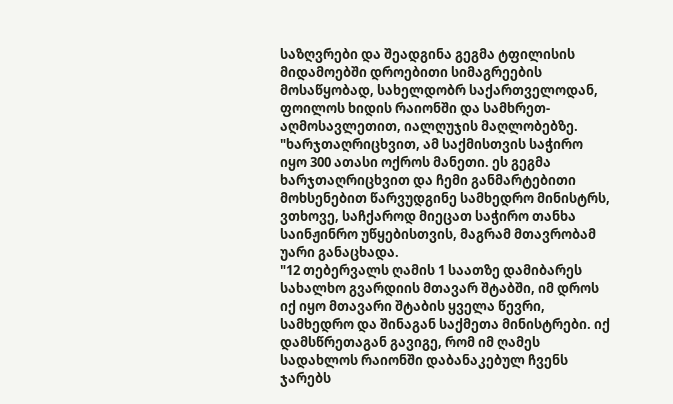საზღვრები და შეადგინა გეგმა ტფილისის მიდამოებში დროებითი სიმაგრეების მოსაწყობად, სახელდობრ საქართველოდან, ფოილოს ხიდის რაიონში და სამხრეთ-აღმოსავლეთით, იალღუჯის მაღლობებზე.
"ხარჯთაღრიცხვით, ამ საქმისთვის საჭირო იყო 300 ათასი ოქროს მანეთი. ეს გეგმა ხარჯთაღრიცხვით და ჩემი განმარტებითი მოხსენებით წარვუდგინე სამხედრო მინისტრს, ვთხოვე, საჩქაროდ მიეცათ საჭირო თანხა საინჟინრო უწყებისთვის, მაგრამ მთავრობამ უარი განაცხადა.
"12 თებერვალს ღამის 1 საათზე დამიბარეს სახალხო გვარდიის მთავარ შტაბში, იმ დროს იქ იყო მთავარი შტაბის ყველა წევრი, სამხედრო და შინაგან საქმეთა მინისტრები. იქ დამსწრეთაგან გავიგე, რომ იმ ღამეს სადახლოს რაიონში დაბანაკებულ ჩვენს ჯარებს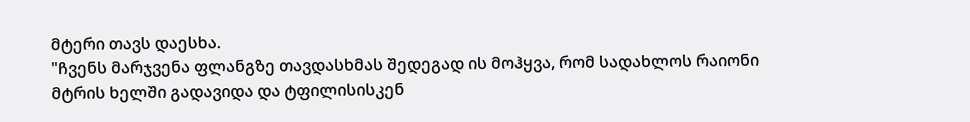მტერი თავს დაესხა.
"ჩვენს მარჯვენა ფლანგზე თავდასხმას შედეგად ის მოჰყვა, რომ სადახლოს რაიონი მტრის ხელში გადავიდა და ტფილისისკენ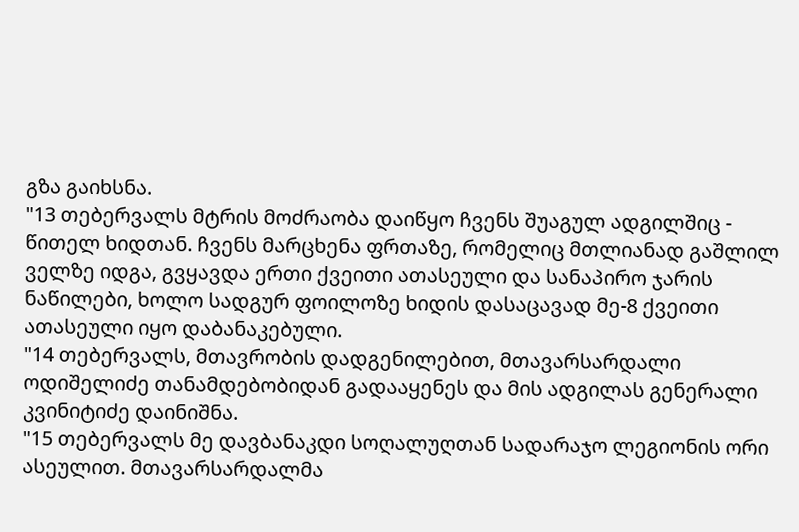გზა გაიხსნა.
"13 თებერვალს მტრის მოძრაობა დაიწყო ჩვენს შუაგულ ადგილშიც - წითელ ხიდთან. ჩვენს მარცხენა ფრთაზე, რომელიც მთლიანად გაშლილ ველზე იდგა, გვყავდა ერთი ქვეითი ათასეული და სანაპირო ჯარის ნაწილები, ხოლო სადგურ ფოილოზე ხიდის დასაცავად მე-8 ქვეითი ათასეული იყო დაბანაკებული.
"14 თებერვალს, მთავრობის დადგენილებით, მთავარსარდალი ოდიშელიძე თანამდებობიდან გადააყენეს და მის ადგილას გენერალი კვინიტიძე დაინიშნა.
"15 თებერვალს მე დავბანაკდი სოღალუღთან სადარაჯო ლეგიონის ორი ასეულით. მთავარსარდალმა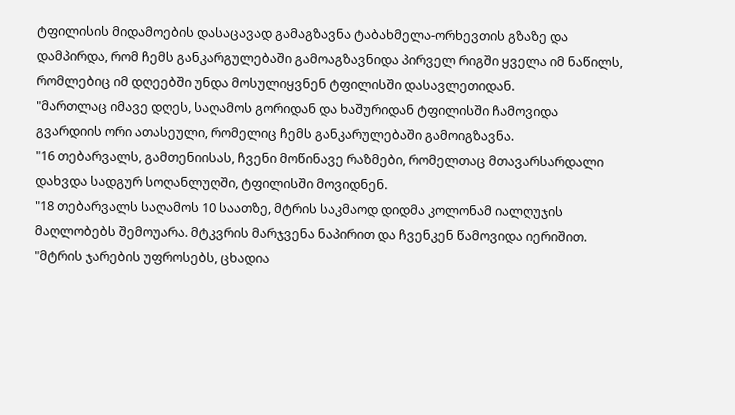ტფილისის მიდამოების დასაცავად გამაგზავნა ტაბახმელა-ორხევთის გზაზე და დამპირდა, რომ ჩემს განკარგულებაში გამოაგზავნიდა პირველ რიგში ყველა იმ ნაწილს, რომლებიც იმ დღეებში უნდა მოსულიყვნენ ტფილისში დასავლეთიდან.
"მართლაც იმავე დღეს, საღამოს გორიდან და ხაშურიდან ტფილისში ჩამოვიდა გვარდიის ორი ათასეული, რომელიც ჩემს განკარულებაში გამოიგზავნა.
"16 თებარვალს, გამთენიისას, ჩვენი მოწინავე რაზმები, რომელთაც მთავარსარდალი დახვდა სადგურ სოღანლუღში, ტფილისში მოვიდნენ.
"18 თებარვალს საღამოს 10 საათზე, მტრის საკმაოდ დიდმა კოლონამ იალღუჯის მაღლობებს შემოუარა. მტკვრის მარჯვენა ნაპირით და ჩვენკენ წამოვიდა იერიშით.
"მტრის ჯარების უფროსებს, ცხადია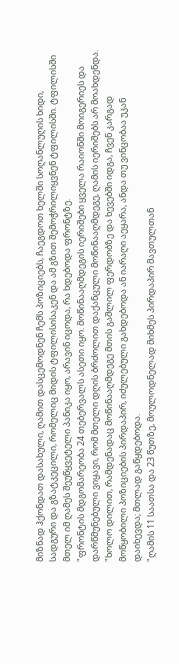მიზნად ჰქონდათ დასახული, ღამით დასცემოდნენ ჩემს პოზიციებს, ჩაეგდოთ ხელში სოღანლუღის ხიდი, სადგური და გზატკეცილი, რომელიც მიდის ტფილისისაკენ და ამ გზით შემოჭრილიყვნენ ტფილისში. ტფილისში მთელ იმ ღამეს შეუწყვეტელი პანიკა იყო, არავინ იცოდა, რა ხდებოდა ფრონტზე.
"ფრონტის მდგომარეობა 24 თებერვალს ასეთი იყო. მოწინააღმდეგის იერიშები ყველა რაიონში მოიგერიეს და დარწმუნებული ვიყავი, რომ მთელი დღის ბრძოლით დაქანცული მოწინააღმდეგე, ღამის იერიშებს არ მოახდენდა.
"ხოლო დილით, რამდენადაც მოწინააღმდეგე მთის გაშლილ ფერდობზე და ხევებში იდგა, ჩვენ კარგად მოწყობილი პოზიციების პირდაპირ, იძულებული გახდებოდა ან იარაღი აეყარა, ანდა თუ ვინცობაა უკან დაიხევდა; მთლად გაწყდებოდა.
"ღამის 11 საათსა და 23 წუთზე, მოულოდნელად მიხმეს პირდაპირ მავთულთან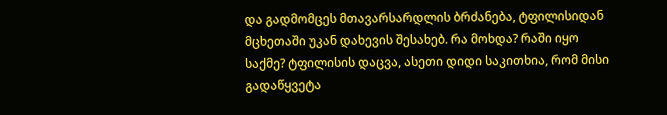და გადმომცეს მთავარსარდლის ბრძანება, ტფილისიდან მცხეთაში უკან დახევის შესახებ. რა მოხდა? რაში იყო საქმე? ტფილისის დაცვა, ასეთი დიდი საკითხია, რომ მისი გადაწყვეტა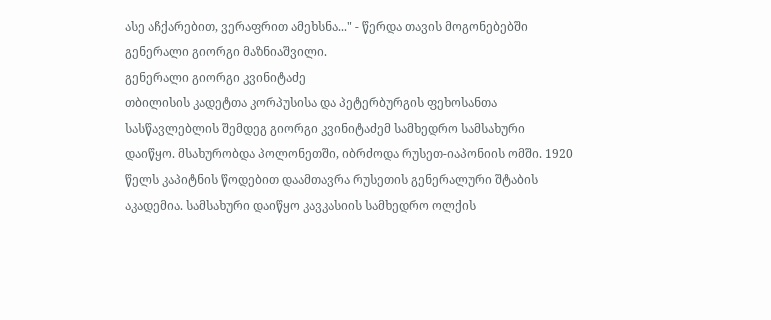ასე აჩქარებით, ვერაფრით ამეხსნა..." - წერდა თავის მოგონებებში გენერალი გიორგი მაზნიაშვილი.
გენერალი გიორგი კვინიტაძე
თბილისის კადეტთა კორპუსისა და პეტერბურგის ფეხოსანთა სასწავლებლის შემდეგ გიორგი კვინიტაძემ სამხედრო სამსახური დაიწყო. მსახურობდა პოლონეთში, იბრძოდა რუსეთ-იაპონიის ომში. 1920 წელს კაპიტნის წოდებით დაამთავრა რუსეთის გენერალური შტაბის აკადემია. სამსახური დაიწყო კავკასიის სამხედრო ოლქის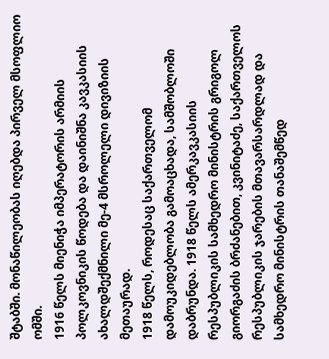შტაბში. მონაწილეობას იღებდა პირველ მსოფლიო ომში.
1916 წელს მიენიჭა იმპერატორის არმიის პოლკოვნიკის წოდება და დაინიშნა კავკასიის ახალდშექმნილი მე-4 მსროლელი დივიზიის მეთაურად.
1918 წელს, როდესაც საქართველომ დამოუკიდებლობა გამოაცხადა, სამშობლოში დაბრუნდა. 1918 წელს ამერკავკასიის რესპუბლიკის სამხედრო მინისტრის გრიგოლ გიორგაძის ბრძანებით, კვინიტაძე, საქართველოს რესპუბლიკის ჯარების მთავარსარდლად და სამხედრო მინისტრის თანაშემწედ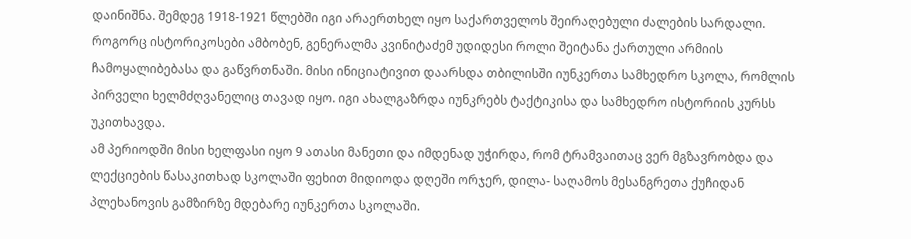დაინიშნა. შემდეგ 1918-1921 წლებში იგი არაერთხელ იყო საქართველოს შეირაღებული ძალების სარდალი.
როგორც ისტორიკოსები ამბობენ, გენერალმა კვინიტაძემ უდიდესი როლი შეიტანა ქართული არმიის ჩამოყალიბებასა და გაწვრთნაში. მისი ინიციატივით დაარსდა თბილისში იუნკერთა სამხედრო სკოლა, რომლის პირველი ხელმძღვანელიც თავად იყო. იგი ახალგაზრდა იუნკრებს ტაქტიკისა და სამხედრო ისტორიის კურსს უკითხავდა.
ამ პერიოდში მისი ხელფასი იყო 9 ათასი მანეთი და იმდენად უჭირდა, რომ ტრამვაითაც ვერ მგზავრობდა და ლექციების წასაკითხად სკოლაში ფეხით მიდიოდა დღეში ორჯერ, დილა- საღამოს მესანგრეთა ქუჩიდან პლეხანოვის გამზირზე მდებარე იუნკერთა სკოლაში.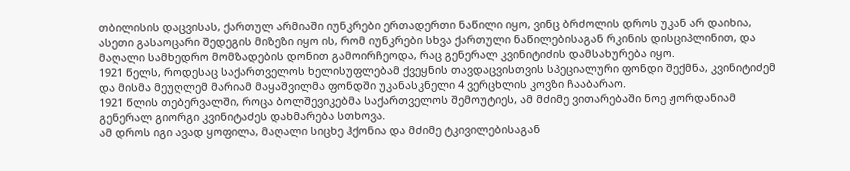თბილისის დაცვისას, ქართულ არმიაში იუნკრები ერთადერთი ნაწილი იყო, ვინც ბრძოლის დროს უკან არ დაიხია, ასეთი გასაოცარი შედეგის მიზეზი იყო ის, რომ იუნკრები სხვა ქართული ნაწილებისაგან რკინის დისციპლინით, და მაღალი სამხედრო მომზადების დონით გამოირჩეოდა, რაც გენერალ კვინიტიძის დამსახურება იყო.
1921 წელს, როდესაც საქართველოს ხელისუფლებამ ქვეყნის თავდაცვისთვის სპეციალური ფონდი შექმნა, კვინიტიძემ და მისმა მეუღლემ მარიამ მაყაშვილმა ფონდში უკანასკნელი 4 ვერცხლის კოვზი ჩააბარაო.
1921 წლის თებერვალში, როცა ბოლშევიკებმა საქართველოს შემოუტიეს, ამ მძიმე ვითარებაში ნოე ჟორდანიამ გენერალ გიორგი კვინიტაძეს დახმარება სთხოვა.
ამ დროს იგი ავად ყოფილა, მაღალი სიცხე ჰქონია და მძიმე ტკივილებისაგან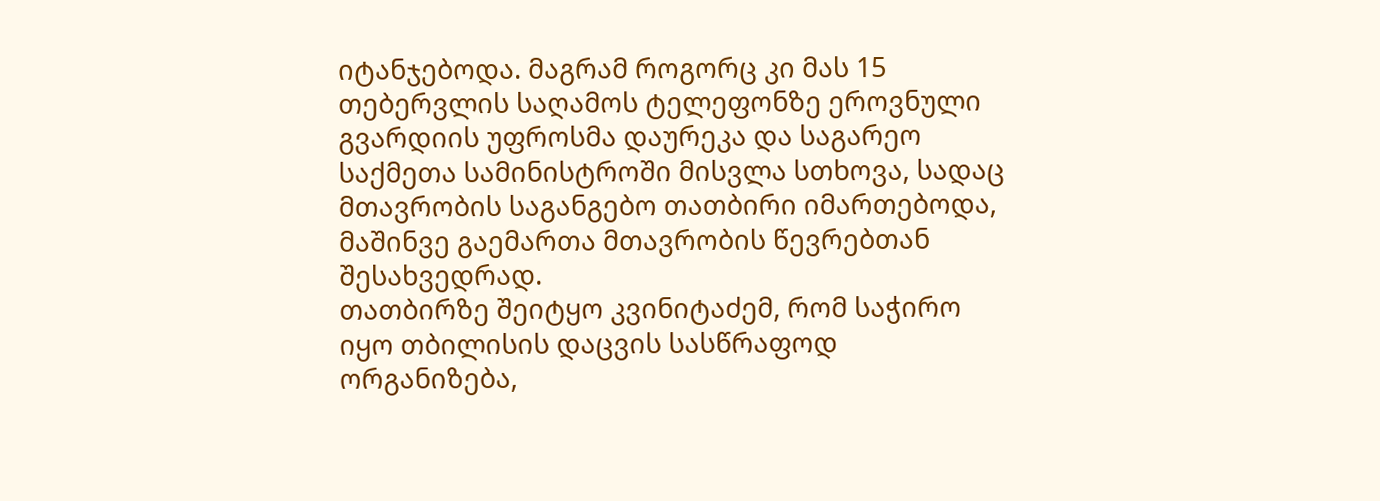იტანჯებოდა. მაგრამ როგორც კი მას 15 თებერვლის საღამოს ტელეფონზე ეროვნული გვარდიის უფროსმა დაურეკა და საგარეო საქმეთა სამინისტროში მისვლა სთხოვა, სადაც მთავრობის საგანგებო თათბირი იმართებოდა, მაშინვე გაემართა მთავრობის წევრებთან შესახვედრად.
თათბირზე შეიტყო კვინიტაძემ, რომ საჭირო იყო თბილისის დაცვის სასწრაფოდ ორგანიზება,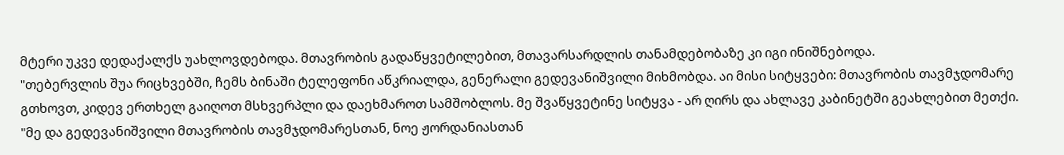მტერი უკვე დედაქალქს უახლოვდებოდა. მთავრობის გადაწყვეტილებით, მთავარსარდლის თანამდებობაზე კი იგი ინიშნებოდა.
"თებერვლის შუა რიცხვებში, ჩემს ბინაში ტელეფონი აწკრიალდა, გენერალი გედევანიშვილი მიხმობდა. აი მისი სიტყვები: მთავრობის თავმჯდომარე გთხოვთ, კიდევ ერთხელ გაიღოთ მსხვერპლი და დაეხმაროთ სამშობლოს. მე შვაწყვეტინე სიტყვა - არ ღირს და ახლავე კაბინეტში გეახლებით მეთქი.
"მე და გედევანიშვილი მთავრობის თავმჯდომარესთან, ნოე ჟორდანიასთან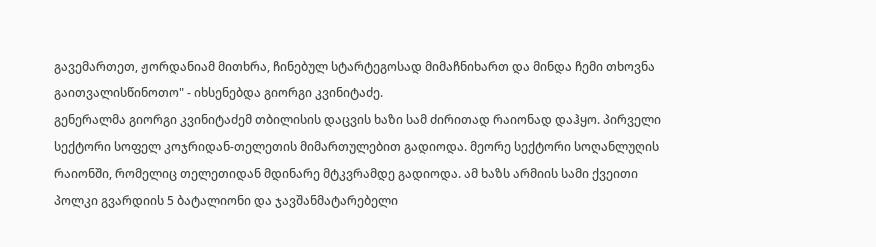გავემართეთ, ჟორდანიამ მითხრა, ჩინებულ სტარტეგოსად მიმაჩნიხართ და მინდა ჩემი თხოვნა გაითვალისწინოთო" - იხსენებდა გიორგი კვინიტაძე.
გენერალმა გიორგი კვინიტაძემ თბილისის დაცვის ხაზი სამ ძირითად რაიონად დაჰყო. პირველი სექტორი სოფელ კოჯრიდან-თელეთის მიმართულებით გადიოდა. მეორე სექტორი სოღანლუღის რაიონში, რომელიც თელეთიდან მდინარე მტკვრამდე გადიოდა. ამ ხაზს არმიის სამი ქვეითი პოლკი გვარდიის 5 ბატალიონი და ჯავშანმატარებელი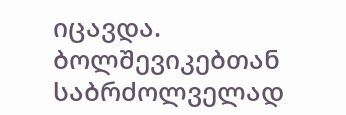იცავდა. ბოლშევიკებთან საბრძოლველად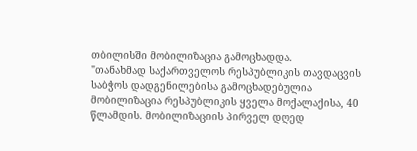თბილისში მობილიზაცია გამოცხადდა.
"თანახმად საქართველოს რესპუბლიკის თავდაცვის საბჭოს დადგენილებისა გამოცხადებულია მობილიზაცია რესპუბლიკის ყველა მოქალაქისა, 40 წლამდის. მობილიზაციის პირველ დღედ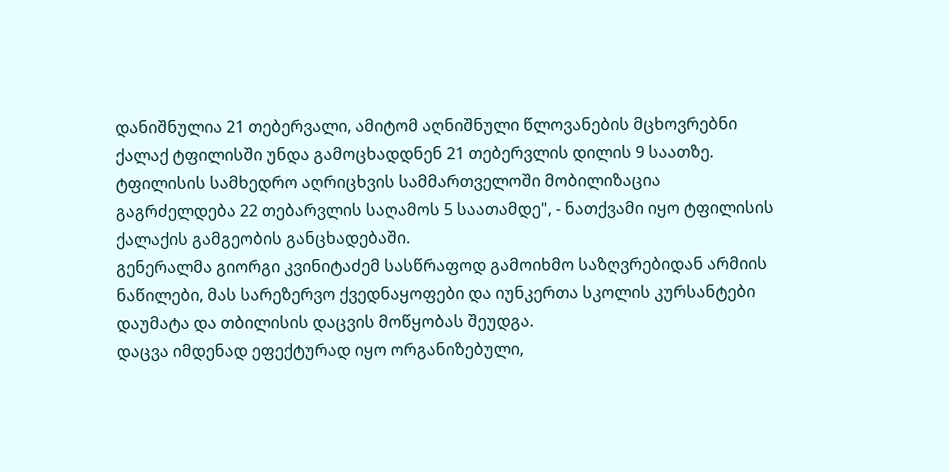დანიშნულია 21 თებერვალი, ამიტომ აღნიშნული წლოვანების მცხოვრებნი ქალაქ ტფილისში უნდა გამოცხადდნენ 21 თებერვლის დილის 9 საათზე. ტფილისის სამხედრო აღრიცხვის სამმართველოში მობილიზაცია გაგრძელდება 22 თებარვლის საღამოს 5 საათამდე", - ნათქვამი იყო ტფილისის ქალაქის გამგეობის განცხადებაში.
გენერალმა გიორგი კვინიტაძემ სასწრაფოდ გამოიხმო საზღვრებიდან არმიის ნაწილები, მას სარეზერვო ქვედნაყოფები და იუნკერთა სკოლის კურსანტები დაუმატა და თბილისის დაცვის მოწყობას შეუდგა.
დაცვა იმდენად ეფექტურად იყო ორგანიზებული,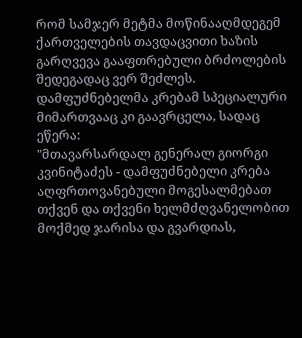რომ სამჯერ მეტმა მოწინააღმდეგემ ქართველების თავდაცვითი ხაზის გარღვევა გააფთრებული ბრძოლების შედეგადაც ვერ შეძლეს. დამფუძნებელმა კრებამ სპეციალური მიმართვააც კი გაავრცელა, სადაც ეწერა:
"მთავარსარდალ გენერალ გიორგი კვინიტაძეს - დამფუძნებელი კრება აღფრთოვანებული მოგესალმებათ თქვენ და თქვენი ხელმძღვანელობით მოქმედ ჯარისა და გვარდიას,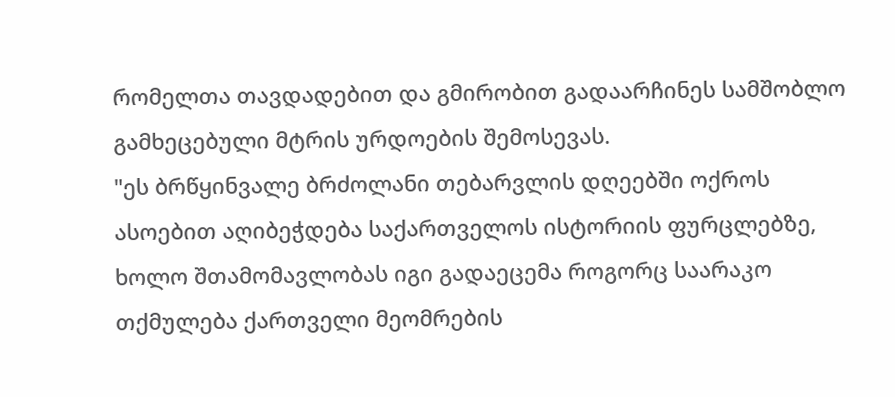რომელთა თავდადებით და გმირობით გადაარჩინეს სამშობლო გამხეცებული მტრის ურდოების შემოსევას.
"ეს ბრწყინვალე ბრძოლანი თებარვლის დღეებში ოქროს ასოებით აღიბეჭდება საქართველოს ისტორიის ფურცლებზე, ხოლო შთამომავლობას იგი გადაეცემა როგორც საარაკო თქმულება ქართველი მეომრების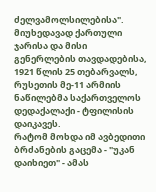ძელვამოლსილებისა".
მიუხედავად ქართული ჯარისა და მისი გენერლების თავდადებისა, 1921 წლის 25 თებარვალს, რუსეთის მე-11 არმიის ნაწილებმა საქართველოს დედაქალაქი - ტფილისის დაიკავეს.
რატომ მოხდა იმ ავბედითი ბრძანების გაცემა - "უკან დაიხიეთ" - ამას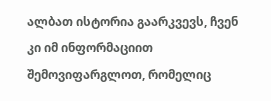ალბათ ისტორია გაარკვევს, ჩვენ კი იმ ინფორმაციით შემოვიფარგლოთ, რომელიც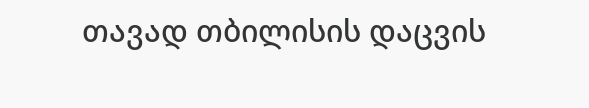თავად თბილისის დაცვის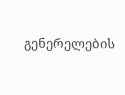გენერელების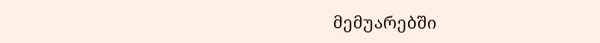მემუარებში